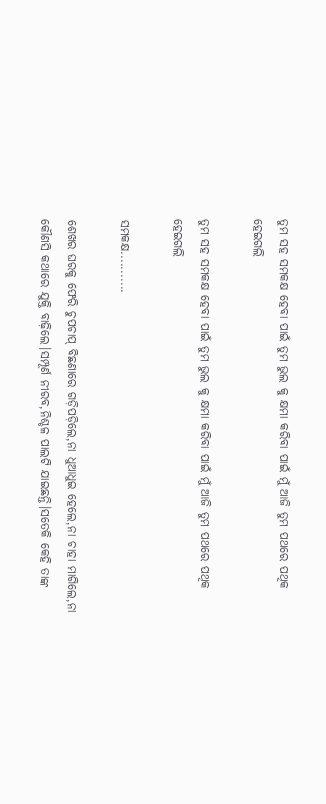ତୁମ ସହ ସମକକ୍ଷ ହେବା ପାଇଁ ତୁମ ଭୁଲ କୁ କ୍ଷମା କରିବା ପାଇଁ ମୁଁ ଆଜି ତୁମ ପଥରେ ପଥିକ ହେଇଗଲି

ତୁମ ସହ ସମକକ୍ଷ ହେବା ପାଇଁ ତୁମ ଭୁଲ କୁ କ୍ଷମା କରିବା ପାଇଁ ମୁଁ ଆଜି ତୁମ ପଥରେ ପଥିକ ହେଇଗଲି

ସମକକ୍ଷ...........

ଶେଖର ଘରକୁ ଫେରି ଚୁପଚାପ୍ ବିଛଣାରେ ଗଡ଼ିପଡ଼ିଲେ,ନା ଧୁଆଧୁଇ ହେଲେ,ନା ଚାହା ମାଗିଲେ,ନା କୌଣସି କଥାରେ ଯୁକ୍ତି ବାଢ଼ିଲେ।ସମ୍ପୂର୍ଣ ନୀରବ,ନିଶ୍ଚଳ ପାଲଟି ଯାଇଛନ୍ତି।ସତେକି କେହି ତାଙ୍କ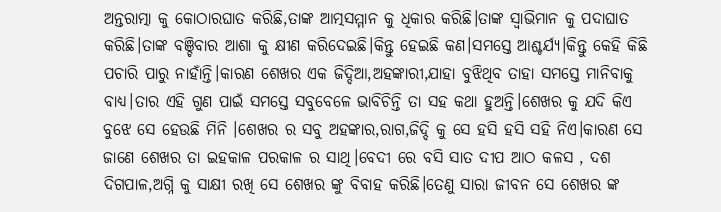ଅନ୍ତରାତ୍ମା କୁ କୋଠାରଘାତ କରିଛି,ତାଙ୍କ ଆତ୍ମସମ୍ମାନ କୁ ଧିକାର କରିଛି।ତାଙ୍କ ସ୍ୱାଭିମାନ କୁ ପଦାଘାତ କରିଛି।ତାଙ୍କ ବଞ୍ଚିବାର ଆଶା କୁ କ୍ଷୀଣ କରିଦେଇଛି।କିନ୍ତୁ ହେଇଛି କଣ।ସମସ୍ତେ ଆଶ୍ଚର୍ଯ୍ୟ।କିନ୍ତୁ କେହି କିଛି ପଚାରି ପାରୁ ନାହାଁନ୍ତି।କାରଣ ଶେଖର ଏକ ଜିଦ୍ଦିଆ,ଅହଙ୍କାରୀ,ଯାହା ବୁଝିଥିବ ତାହା ସମସ୍ତେ ମାନିବାକୁ ବାଧ୍ୟ।ତାର ଏହି ଗୁଣ ପାଇଁ ସମସ୍ତେ ସବୁବେଳେ ଭାବିଚିନ୍ତି ତା ସହ କଥା ହୁଅନ୍ତି।ଶେଖର କୁ ଯଦି କିଏ ବୁଝେ ସେ ହେଉଛି ମିନି ।ଶେଖର ର ସବୁ ଅହଙ୍କାର,ରାଗ,ଜିଦ୍ଦି କୁ ସେ ହସି ହସି ସହି ନିଏ।କାରଣ ସେ ଜାଣେ ଶେଖର ତା ଇହକାଳ ପରକାଳ ର ସାଥି।ବେଦୀ ରେ ବସି ସାତ ଦୀପ ଆଠ କଳସ , ଦଶ ଦିଗପାଳ,ଅଗ୍ନି କୁ ସାକ୍ଷୀ ରଖି ସେ ଶେଖର ଙ୍କୁ ବିବାହ କରିଛି।ତେଣୁ ସାରା ଜୀବନ ସେ ଶେଖର ଙ୍କ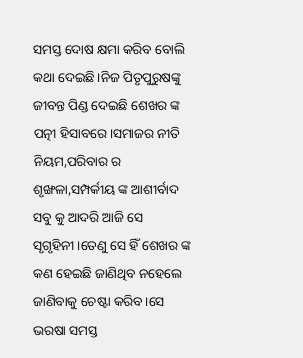ସମସ୍ତ ଦୋଷ କ୍ଷମା କରିବ ବୋଲି କଥା ଦେଇଛି।ନିଜ ପିତୃପୁରୁଷଙ୍କୁ ଜୀବନ୍ତ ପିଣ୍ଡ ଦେଇଛି ଶେଖର ଙ୍କ ପତ୍ନୀ ହିସାବରେ।ସମାଜର ନୀତି ନିୟମ,ପରିବାର ର ଶୃଙ୍ଖଳା,ସମ୍ପର୍କୀୟ ଙ୍କ ଆଶୀର୍ବାଦ ସବୁ କୁ ଆଦରି ଆଜି ସେ ସୃଗୃହିନୀ।ତେଣୁ ସେ ହିଁ ଶେଖର ଙ୍କ କଣ ହେଇଛି ଜାଣିଥିବ ନହେଲେ ଜାଣିବାକୁ ଚେଷ୍ଟା କରିବ।ସେ ଭରଷା ସମସ୍ତ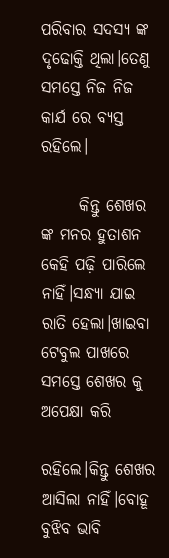ପରିବାର ସଦସ୍ୟ ଙ୍କ ଦୃଢୋକ୍ତି ଥିଲା।ତେଣୁ ସମସ୍ତେ ନିଜ ନିଜ କାର୍ଯ ରେ ବ୍ୟସ୍ତ ରହିଲେ।

      କିନ୍ତୁ ଶେଖର ଙ୍କ ମନର ହୁତାଶନ କେହି ପଢ଼ି ପାରିଲେ ନାହିଁ।ସନ୍ଧ୍ୟା ଯାଇ ରାତି ହେଲା।ଖାଇବା ଟେବୁଲ ପାଖରେ ସମସ୍ତେ ଶେଖର କୁ ଅପେକ୍ଷା କରି

ରହିଲେ।କିନ୍ତୁ ଶେଖର ଆସିଲା ନାହିଁ।ବୋହୂ ବୁଝିବ ଭାବି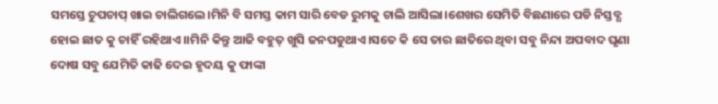ସମସ୍ତେ ଚୁପଚାପ୍ ଖାଇ ଚାଲିଗଲେ।ମିନି ବି ସମସ୍ତ କାମ ସାରି ବେଡ ରୁମକୁ ଚାଲି ଆସିଲା।ଶେଖର ସେମିତି ବିଛଣାରେ ପଡି ନିସ୍ତବ୍ଧ ହୋଇ ଛାତ କୁ ଚାହିଁ ରହିଥାଏ।।ମିନି କିନ୍ତୁ ଆଜି ବହୁତ୍ ଖୁସି ଜନପଡୁଥାଏ।ସତେ କି ସେ ତାର ଛାତିରେ ଥିବା ସବୁ ନିନ୍ଦା ଅପବାଦ ଘୃଣା ଦୋଷ ସବୁ ଯେମିତି କାଢି ଦେଇ ହୃଦୟ କୁ ଫାଙ୍କା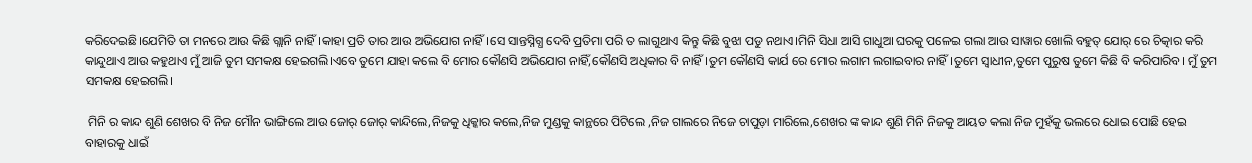କରିଦେଇଛି।ଯେମିତି ତା ମନରେ ଆଉ କିଛି ଗ୍ଲାନି ନାହିଁ।କାହା ପ୍ରତି ତାର ଆଉ ଅଭିଯୋଗ ନାହିଁ।ସେ ସାନ୍ତସ୍ନିଗ୍ଧ ଦେବି ପ୍ରତିମା ପରି ତ ଲାଗୁଥାଏ କିନ୍ତୁ କିଛି ବୁଝା ପଡୁ ନଥାଏ।ମିନି ସିଧା ଆସି ଗାଧୁଆ ଘରକୁ ପଳେଇ ଗଲା ଆଉ ସାୱାର ଖୋଲି ବହୁତ୍ ଯୋର୍ ରେ ଚିତ୍କାର କରି କାନ୍ଦୁଥାଏ ଆଉ କହୁଥାଏ ମୁଁ ଆଜି ତୁମ ସମକକ୍ଷ ହେଇଗଲି।ଏବେ ତୁମେ ଯାହା କଲେ ବି ମୋର କୌଣସି ଅଭିଯୋଗ ନାହିଁ,କୌଣସି ଅଧିକାର ବି ନାହିଁ।ତୁମ କୌଣସି କାର୍ଯ ରେ ମୋର ଲଗାମ ଲଗାଇବାର ନାହିଁ।ତୁମେ ସ୍ଵାଧୀନ,ତୁମେ ପୁରୁଷ ତୁମେ କିଛି ବି କରିପାରିବ। ମୁଁ ତୁମ ସମକକ୍ଷ ହେଇଗଲି।

 ମିନି ର କାନ୍ଦ ଶୁଣି ଶେଖର ବି ନିଜ ମୌନ ଭାଙ୍ଗିଲେ ଆଉ ଜୋର୍ ଜୋର୍ କାନ୍ଦିଲେ,ନିଜକୁ ଧିକ୍କାର କଲେ,ନିଜ ମୁଣ୍ଡକୁ କାନ୍ଥରେ ପିଟିଲେ ,ନିଜ ଗାଲରେ ନିଜେ ଚାପୁଡ଼ା ମାରିଲେ,ଶେଖର ଙ୍କ କାନ୍ଦ ଶୁଣି ମିନି ନିଜକୁ ଆୟତ କଲା ନିଜ ମୁହଁକୁ ଭଲରେ ଧୋଇ ପୋଛି ହେଇ ବାହାରକୁ ଧାଇଁ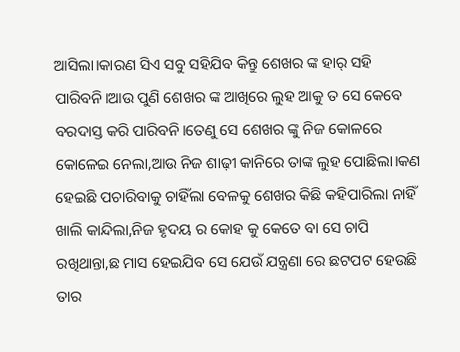ଆସିଲା।କାରଣ ସିଏ ସବୁ ସହିଯିବ କିନ୍ତୁ ଶେଖର ଙ୍କ ହାର୍ ସହି ପାରିବନି।ଆଉ ପୁଣି ଶେଖର ଙ୍କ ଆଖିରେ ଲୁହ ଆକୁ ତ ସେ କେବେ ବରଦାସ୍ତ କରି ପାରିବନି।ତେଣୁ ସେ ଶେଖର ଙ୍କୁ ନିଜ କୋଳରେ କୋଳେଇ ନେଲା,ଆଉ ନିଜ ଶାଢ଼ୀ କାନିରେ ତାଙ୍କ ଲୁହ ପୋଛିଲା।କଣ ହେଇଛି ପଚାରିବାକୁ ଚାହିଁଲା ବେଳକୁ ଶେଖର କିଛି କହିପାରିଲା ନାହିଁ ଖାଲି କାନ୍ଦିଲା,ନିଜ ହୃଦୟ ର କୋହ କୁ କେତେ ବା ସେ ଚାପି ରଖିଥାନ୍ତା,ଛ ମାସ ହେଇଯିବ ସେ ଯେଉଁ ଯନ୍ତ୍ରଣା ରେ ଛଟପଟ ହେଉଛି ତାର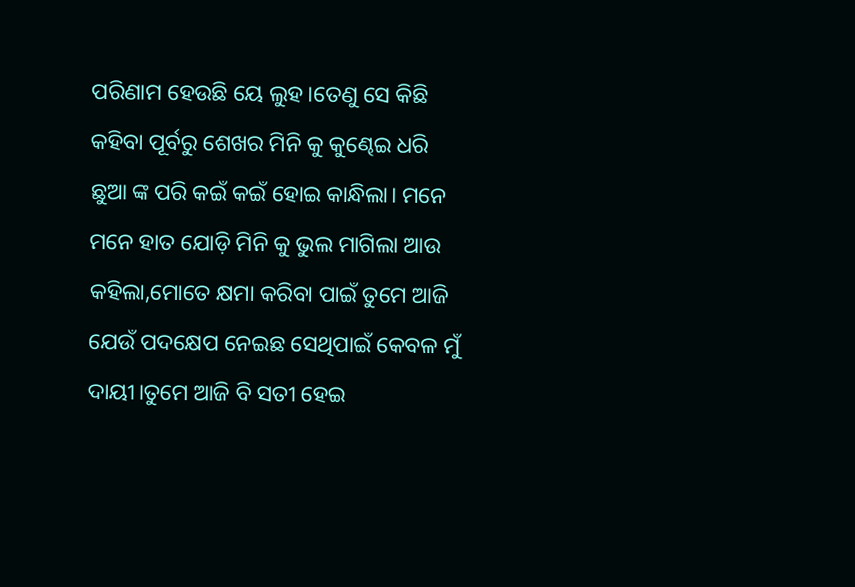ପରିଣାମ ହେଉଛି ୟେ ଲୁହ।ତେଣୁ ସେ କିଛି କହିବା ପୂର୍ବରୁ ଶେଖର ମିନି କୁ କୁଣ୍ଢେଇ ଧରି ଛୁଆ ଙ୍କ ପରି କଇଁ କଇଁ ହୋଇ କାନ୍ଧିଲା। ମନେ ମନେ ହାତ ଯୋଡ଼ି ମିନି କୁ ଭୁଲ ମାଗିଲା ଆଉ କହିଲା,ମୋତେ କ୍ଷମା କରିବା ପାଇଁ ତୁମେ ଆଜି ଯେଉଁ ପଦକ୍ଷେପ ନେଇଛ ସେଥିପାଇଁ କେବଳ ମୁଁ ଦାୟୀ।ତୁମେ ଆଜି ବି ସତୀ ହେଇ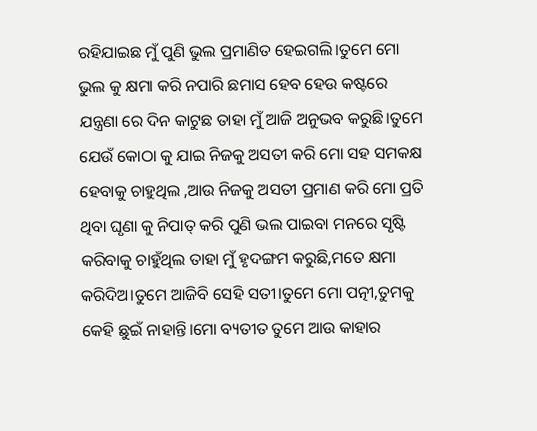ରହିଯାଇଛ ମୁଁ ପୁଣି ଭୁଲ ପ୍ରମାଣିତ ହେଇଗଲି।ତୁମେ ମୋ ଭୁଲ କୁ କ୍ଷମା କରି ନପାରି ଛମାସ ହେବ ହେଉ କଷ୍ଟରେ ଯନ୍ତ୍ରଣା ରେ ଦିନ କାଟୁଛ ତାହା ମୁଁ ଆଜି ଅନୁଭବ କରୁଛି।ତୁମେ ଯେଉଁ କୋଠା କୁ ଯାଇ ନିଜକୁ ଅସତୀ କରି ମୋ ସହ ସମକକ୍ଷ ହେବାକୁ ଚାହୁଥିଲ ,ଆଉ ନିଜକୁ ଅସତୀ ପ୍ରମାଣ କରି ମୋ ପ୍ରତି ଥିବା ଘୃଣା କୁ ନିପାତ୍ କରି ପୁଣି ଭଲ ପାଇବା ମନରେ ସୃଷ୍ଟି କରିବାକୁ ଚାହୁଁଥିଲ ତାହା ମୁଁ ହୃଦଙ୍ଗମ କରୁଛି,ମତେ କ୍ଷମା କରିଦିଅ।ତୁମେ ଆଜିବି ସେହି ସତୀ।ତୁମେ ମୋ ପତ୍ନୀ,ତୁମକୁ କେହି ଛୁଇଁ ନାହାନ୍ତି।ମୋ ବ୍ୟତୀତ ତୁମେ ଆଉ କାହାର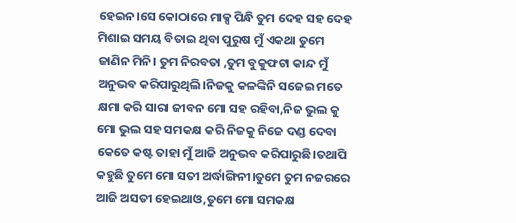ହେଇନ।ସେ କୋଠାରେ ମାକ୍ସ ପିନ୍ଧି ତୁମ ଦେହ ସହ ଦେହ ମିଶାଇ ସମୟ ବିତାଇ ଥିବା ପୁରୁଷ ମୁଁ ଏକଥା ତୁମେ ଜାଣିନ ମିନି। ତୁମ ନିରବତା ,ତୁମ ବୁକୁଫଟା କାନ୍ଦ ମୁଁ ଅନୁଭବ କରିପାରୁଥିଲି।ନିଜକୁ କଳଙ୍କିନି ସଜେଇ ମତେ କ୍ଷମା କରି ସାରା ଜୀବନ ମୋ ସହ ରହିବା,ନିଜ ଭୁଲ କୁ ମୋ ଭୁଲ ସହ ସମକକ୍ଷ କରି ନିଜକୁ ନିଜେ ଦଣ୍ଡ ଦେବା କେତେ କଷ୍ଟ ତାହା ମୁଁ ଆଜି ଅନୁଭବ କରିପାରୁଛି।ତଥାପି କହୁଛି ତୁମେ ମୋ ସତୀ ଅର୍ଦ୍ଧାଙ୍ଗିନୀ।ତୁମେ ତୁମ ନଜରରେ ଆଜି ଅସତୀ ହେଇଥାଓ,ତୁମେ ମୋ ସମକକ୍ଷ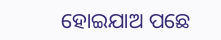ହୋଇଯାଅ ପଛେ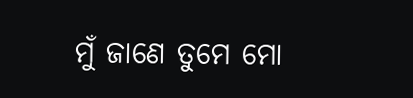ମୁଁ ଜାଣେ ତୁମେ ମୋ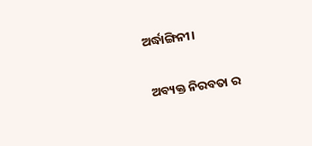ଅର୍ଦ୍ଧାଙ୍ଗିନୀ।

 ଅବ୍ୟକ୍ତ ନିରବତା ର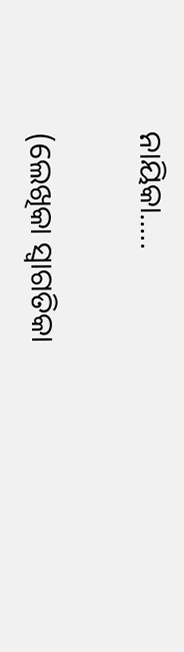ନାୟିକା.....

(ଲେଖିକା ସ୍ୱାଗତିକା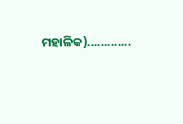ମହାଳିକ).............